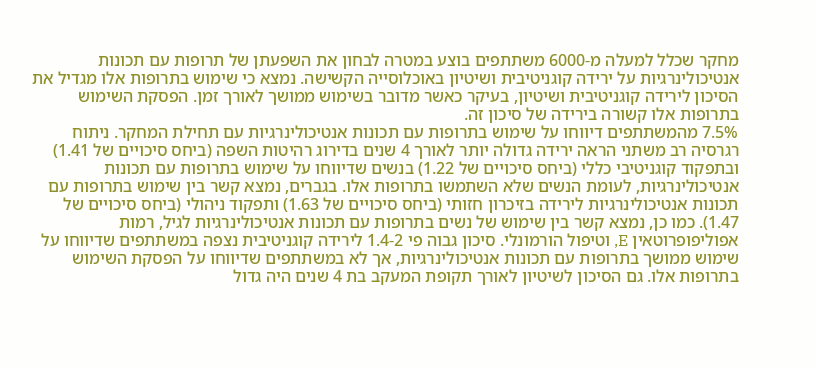מחקר שכלל למעלה מ-6000 משתתפים בוצע במטרה לבחון את השפעתן של תרופות עם תכונות אנטיכולינרגיות על ירידה קוגניטיבית ושיטיון באוכלוסייה הקשישה. נמצא כי שימוש בתרופות אלו מגדיל את הסיכון לירידה קוגניטיבית ושיטיון, בעיקר כאשר מדובר בשימוש ממושך לאורך זמן. הפסקת השימוש בתרופות אלו קשורה בירידה של סיכון זה.
7.5% מהמשתתפים דיווחו על שימוש בתרופות עם תכונות אנטיכולינרגיות עם תחילת המחקר. ניתוח רגרסיה רב משתני הראה ירידה גדולה יותר לאורך 4 שנים בדירוג רהיטות השפה (ביחס סיכויים של 1.41) ובתפקוד קוגניטיבי כללי (ביחס סיכויים של 1.22) בנשים שדיווחו על שימוש בתרופות עם תכונות אנטיכולינרגיות, לעומת הנשים שלא השתמשו בתרופות אלו. בגברים, נמצא קשר בין שימוש בתרופות עם תכונות אנטיכולינרגיות לירידה בזיכרון חזותי (ביחס סיכויים של 1.63) ותפקוד ניהולי (ביחס סיכויים של 1.47). כמו כן, נמצא קשר בין שימוש של נשים בתרופות עם תכונות אנטיכולינרגיות לגיל, רמות אפוליפופרוטאין E, וטיפול הורמונלי. סיכון גבוה פי 1.4-2 לירידה קוגניטיבית נצפה במשתתפים שדיווחו על שימוש ממושך בתרופות עם תכונות אנטיכולינרגיות, אך לא במשתתפים שדיווחו על הפסקת השימוש בתרופות אלו. גם הסיכון לשיטיון לאורך תקופת המעקב בת 4 שנים היה גדול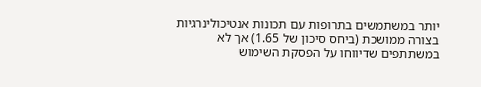יותר במשתמשים בתרופות עם תכונות אנטיכולינרגיות בצורה ממושכת (ביחס סיכון של 1.65) אך לא במשתתפים שדיווחו על הפסקת השימוש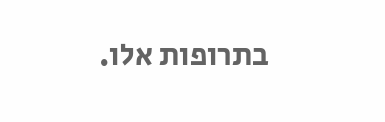בתרופות אלו.